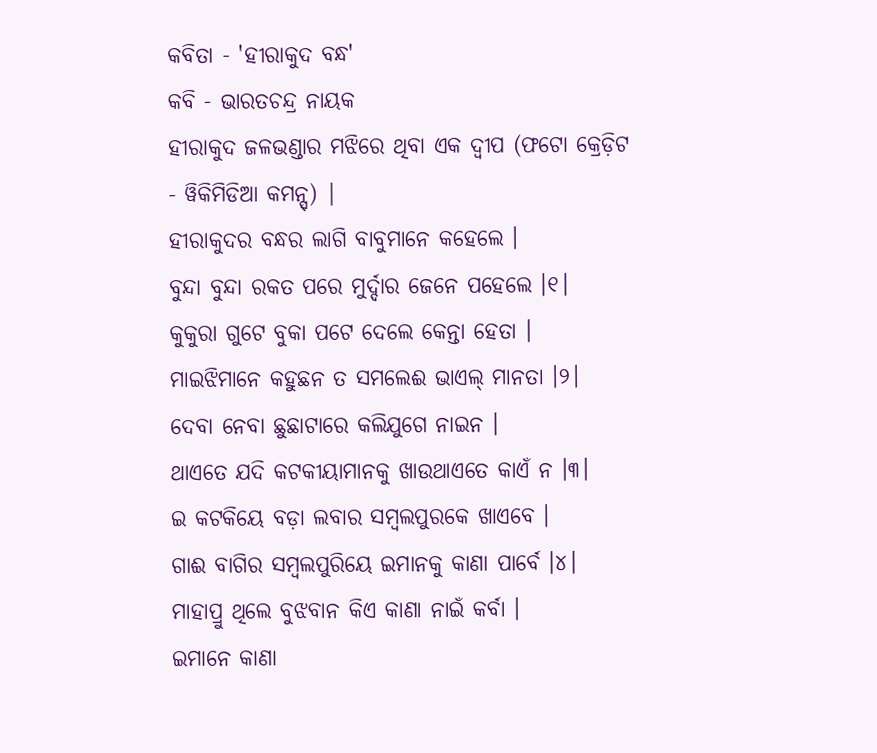କବିତା - 'ହୀରାକୁଦ ବନ୍ଧ'
କବି - ଭାରତଚନ୍ଦ୍ର ନାୟକ
ହୀରାକୁଦ ଜଳଭଣ୍ଡାର ମଝିରେ ଥିବା ଏକ ଦ୍ୱୀପ (ଫଟୋ କ୍ରେଡ଼ିଟ - ୱିକିମିଡିଆ କମନ୍ସ୍) |
ହୀରାକୁଦର ବନ୍ଧର ଲାଗି ବାବୁମାନେ କହେଲେ ।
ବୁନ୍ଦା ବୁନ୍ଦା ରକତ ପରେ ମୁର୍ଦ୍ଦାର ଜେନେ ପହେଲେ ।୧।
କୁକୁରା ଗୁଟେ ବୁକା ପଟେ ଦେଲେ କେନ୍ତା ହେତା ।
ମାଇଝିମାନେ କହୁଛନ ତ ସମଲେଈ ଭାଏଲ୍ ମାନତା ।୨।
ଦେବା ନେବା ଛୁଛାଟାରେ କଲିଯୁଗେ ନାଇନ ।
ଥାଏତେ ଯଦି କଟକୀୟାମାନକୁ ଖାଉଥାଏତେ କାଏଁ ନ ।୩।
ଇ କଟକିୟେ ବଡ଼ା ଲବାର ସମ୍ବଲପୁରକେ ଖାଏବେ ।
ଗାଈ ବାଗିର ସମ୍ବଲପୁରିୟେ ଇମାନକୁ କାଣା ପାର୍ବେ ।୪।
ମାହାପ୍ରୁ ଥିଲେ ବୁଝବାନ କିଏ କାଣା ନାଇଁ କର୍ବା ।
ଇମାନେ କାଣା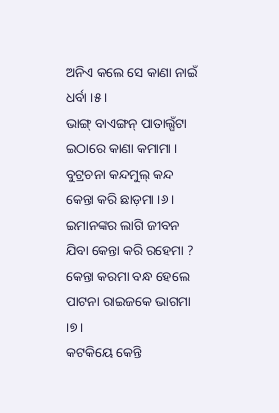ଅନିଏ କଲେ ସେ କାଣା ନାଇଁ ଧର୍ବା ।୫।
ଭାଙ୍ଗ୍ ବାଏଙ୍ଗନ୍ ପାତାଲ୍ଘଁଟା ଇଠାରେ କାଣା କମାମା ।
ବୁଟ୍ରଚନା କନ୍ଦମୁଲ୍ କନ୍ଦ କେନ୍ତା କରି ଛାଡ଼ମା ।୬।
ଇମାନଙ୍କର ଲାଗି ଜୀବନ ଯିବା କେନ୍ତା କରି ରହେମା ?
କେନ୍ତା କରମା ବନ୍ଧ ହେଲେ ପାଟନା ରାଇଜକେ ଭାଗମା ।୭।
କଟକିୟେ କେନ୍ତି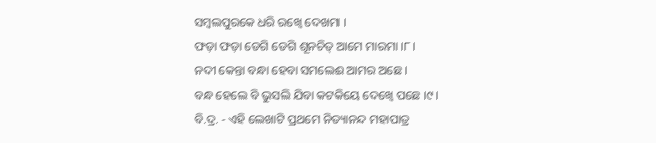ସମ୍ବଲପୁରକେ ଧରି ରଖ୍ବେ ଦେଖମା ।
ଫଡ଼ା ଫଡ଼ା ଡେଗି ଡେଗି ଶୂନଚିତ୍ ଆମେ ମାରମା ।୮।
ନଦୀ କେନ୍ତା ବନ୍ଧା ହେବା ସମଲେଈ ଆମର ଅଛେ ।
ବନ୍ଧ ହେଲେ ବି ଭୁସଲି ଯିବା କଟକିୟେ ଦେଖ୍ବେ ପଛେ ।୯।
ବି.ଦ୍ର. - ଏହି ଲେଖାଟି ପ୍ରଥମେ ନିତ୍ୟାନନ୍ଦ ମହାପାତ୍ର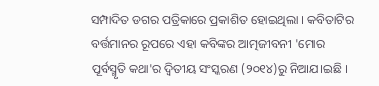ସମ୍ପାଦିତ ଡଗର ପତ୍ରିକାରେ ପ୍ରକାଶିତ ହୋଇଥିଲା । କବିତାଟିର ବର୍ତ୍ତମାନର ରୂପରେ ଏହା କବିଙ୍କର ଆତ୍ମଜୀବନୀ 'ମୋର ପୂର୍ବସ୍ମୃତି କଥା'ର ଦ୍ୱିତୀୟ ସଂସ୍କରଣ (୨୦୧୪)ରୁ ନିଆଯ।ଇଛି ।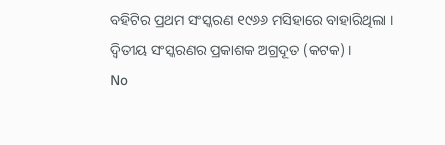ବହିଟିର ପ୍ରଥମ ସଂସ୍କରଣ ୧୯୬୬ ମସିହାରେ ବାହାରିଥିଲା । ଦ୍ୱିତୀୟ ସଂସ୍କରଣର ପ୍ରକାଶକ ଅଗ୍ରଦୂତ (କଟକ) ।
No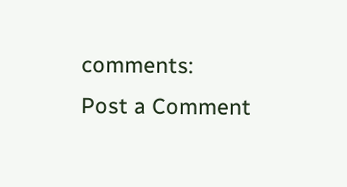comments:
Post a Comment